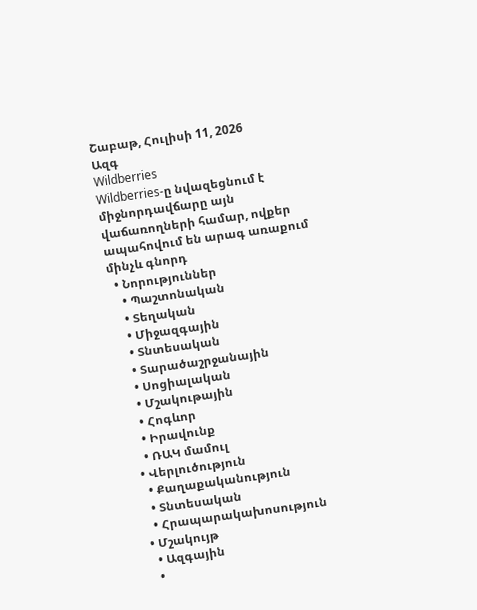Շաբաթ, Հուլիսի 11, 2026
Ազգ
Wildberries
Wildberries-ը նվազեցնում է միջնորդավճարը այն վաճառողների համար, ովքեր ապահովում են արագ առաքում մինչև գնորդ
  • Նորություններ
    • Պաշտոնական
    • Տեղական
    • Միջազգային
    • Տնտեսական
    • Տարածաշրջանային
    • Սոցիալական
    • Մշակութային
    • Հոգևոր
    • Իրավունք
    • ՌԱԿ մամուլ
  • Վերլուծություն
    • Քաղաքականություն
    • Տնտեսական
    • Հրապարակախոսություն
  • Մշակույթ
    • Ազգային
    •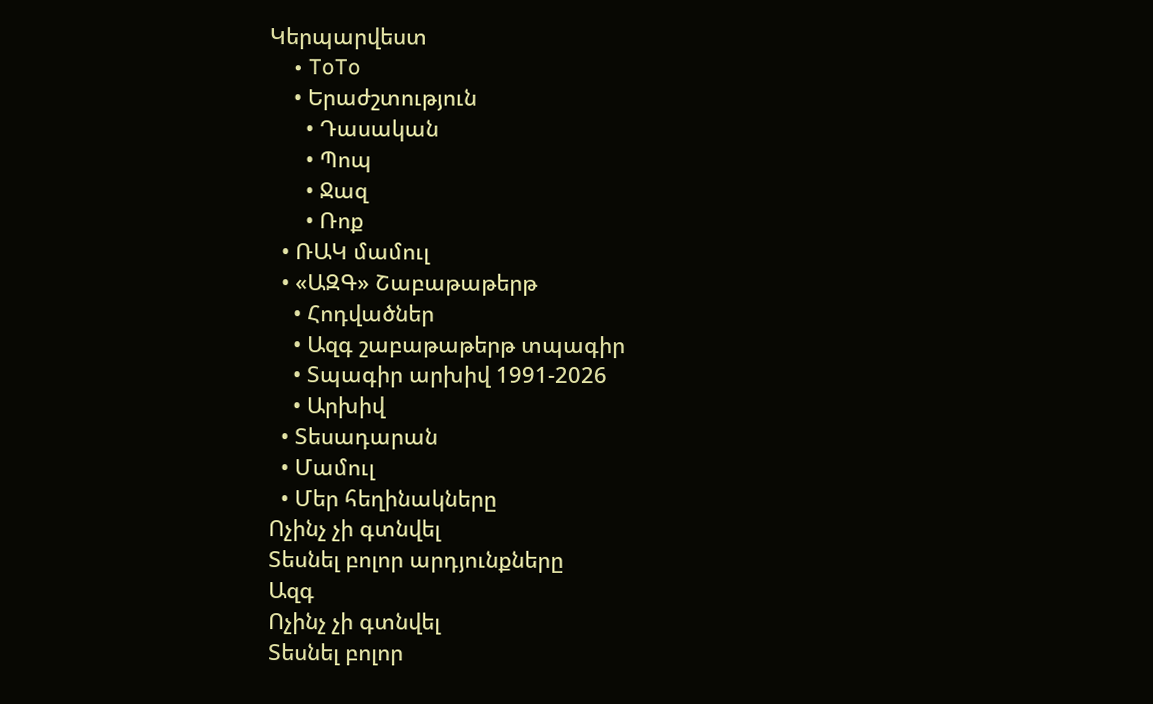Կերպարվեստ
    • ToTo
    • Երաժշտություն
      • Դասական
      • Պոպ
      • Ջազ
      • Ռոք
  • ՌԱԿ մամուլ
  • «ԱԶԳ» Շաբաթաթերթ
    • Հոդվածներ
    • Ազգ շաբաթաթերթ տպագիր
    • Տպագիր արխիվ 1991-2026
    • Արխիվ
  • Տեսադարան
  • Մամուլ
  • Մեր հեղինակները
Ոչինչ չի գտնվել
Տեսնել բոլոր արդյունքները
Ազգ
Ոչինչ չի գտնվել
Տեսնել բոլոր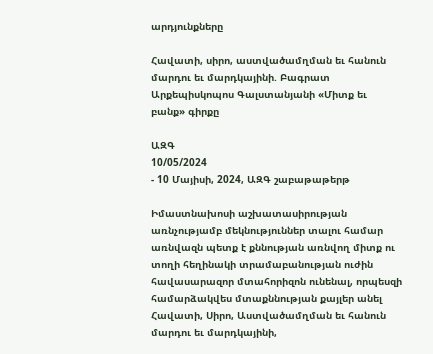արդյունքները

Հավատի, սիրո, աստվածամղման եւ հանուն մարդու եւ մարդկայինի. Բագրատ Արքեպիսկոպոս Գալստանյանի «Միտք եւ բանք» գիրքը

ԱԶԳ
10/05/2024
- 10 Մայիսի, 2024, ԱԶԳ շաբաթաթերթ

Իմաստնախոսի աշխատասիրության առնչությամբ մեկնություններ տալու համար առնվազն պետք է քննության առնվող միտք ու տողի հեղինակի տրամաբանության ուժին հավասարազոր մտահորիզոն ունենալ, որպեսզի համարձակվես մտաքննության քայլեր անել Հավատի, Սիրո, Աստվածամղման եւ հանուն մարդու եւ մարդկայինի,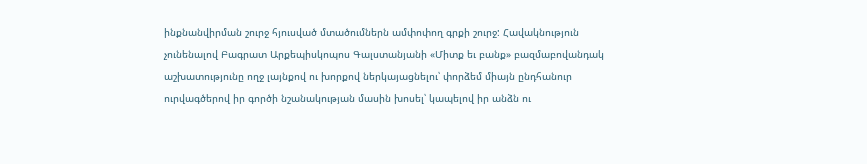ինքնանվիրման շուրջ հյուսված մտածումներն ամփոփող գրքի շուրջ: Հավակնություն չունենալով Բագրատ Արքեպիսկոպոս Գալստանյանի «Միտք եւ բանք» բազմաբովանդակ աշխատությունը ողջ լայնքով ու խորքով ներկայացնելու՝ փորձեմ միայն ընդհանուր ուրվագծերով իր գործի նշանակության մասին խոսել՝ կապելով իր անձն ու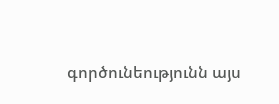գործունեությունն այս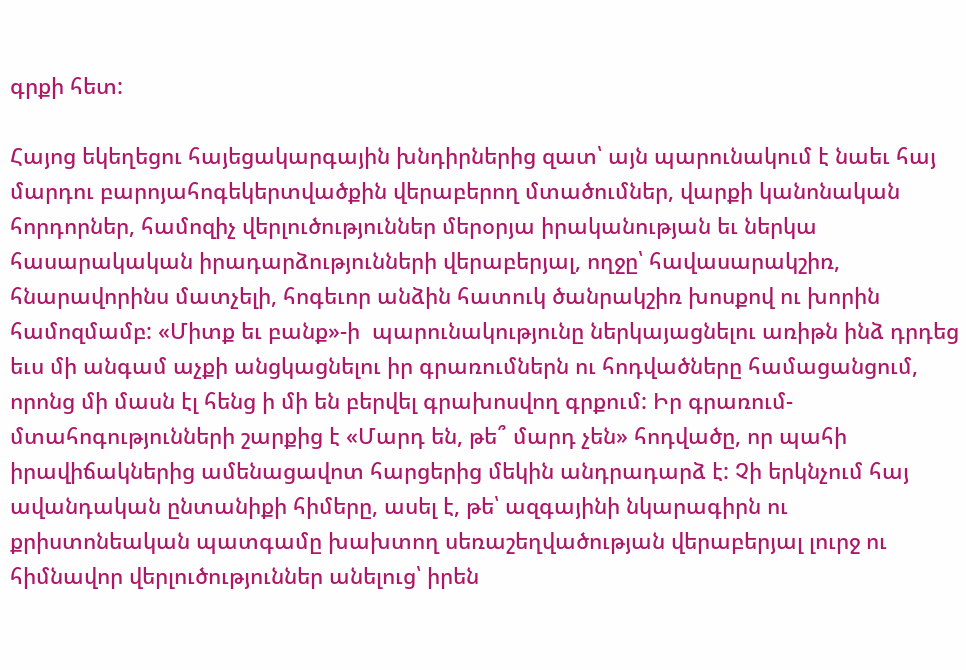գրքի հետ:

Հայոց եկեղեցու հայեցակարգային խնդիրներից զատ՝ այն պարունակում է նաեւ հայ մարդու բարոյահոգեկերտվածքին վերաբերող մտածումներ, վարքի կանոնական հորդորներ, համոզիչ վերլուծություններ մերօրյա իրականության եւ ներկա հասարակական իրադարձությունների վերաբերյալ, ողջը՝ հավասարակշիռ, հնարավորինս մատչելի, հոգեւոր անձին հատուկ ծանրակշիռ խոսքով ու խորին համոզմամբ: «Միտք եւ բանք»-ի  պարունակությունը ներկայացնելու առիթն ինձ դրդեց եւս մի անգամ աչքի անցկացնելու իր գրառումներն ու հոդվածները համացանցում, որոնց մի մասն էլ հենց ի մի են բերվել գրախոսվող գրքում: Իր գրառում- մտահոգությունների շարքից է «Մարդ են, թե՞ մարդ չեն» հոդվածը, որ պահի իրավիճակներից ամենացավոտ հարցերից մեկին անդրադարձ է: Չի երկնչում հայ ավանդական ընտանիքի հիմերը, ասել է, թե՝ ազգայինի նկարագիրն ու քրիստոնեական պատգամը խախտող սեռաշեղվածության վերաբերյալ լուրջ ու հիմնավոր վերլուծություններ անելուց՝ իրեն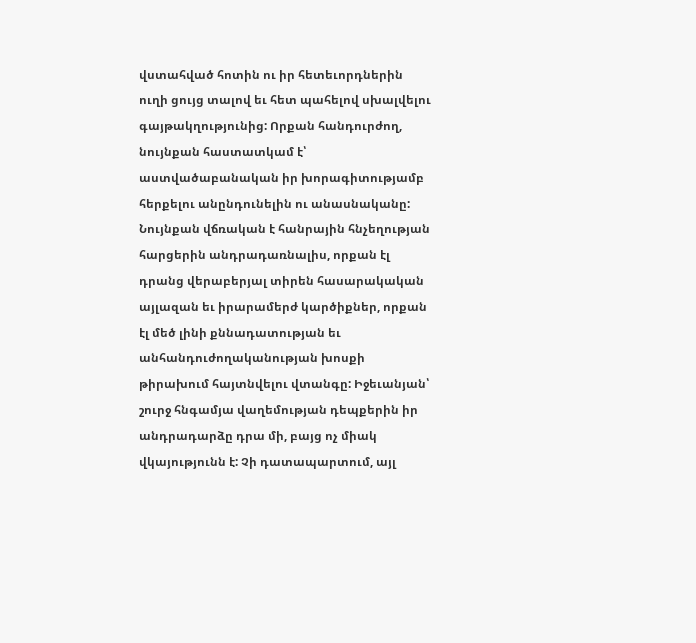վստահված հոտին ու իր հետեւորդներին ուղի ցույց տալով եւ հետ պահելով սխալվելու գայթակղությունից: Որքան հանդուրժող, նույնքան հաստատկամ է՝ աստվածաբանական իր խորագիտությամբ հերքելու անընդունելին ու անասնականը: Նույնքան վճռական է հանրային հնչեղության հարցերին անդրադառնալիս, որքան էլ դրանց վերաբերյալ տիրեն հասարակական այլազան եւ իրարամերժ կարծիքներ, որքան էլ մեծ լինի քննադատության եւ անհանդուժողականության խոսքի թիրախում հայտնվելու վտանգը: Իջեւանյան՝ շուրջ հնգամյա վաղեմության դեպքերին իր անդրադարձը դրա մի, բայց ոչ միակ վկայությունն է: Չի դատապարտում, այլ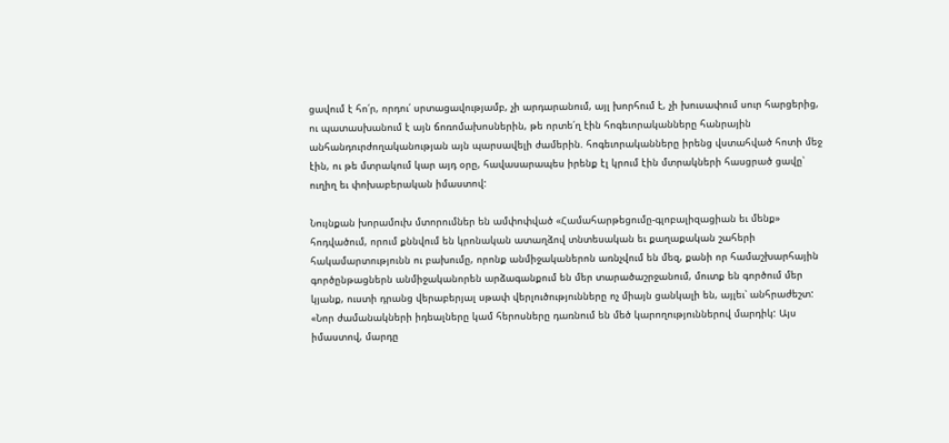ցավում է հո՛ր, որդու՛ սրտացավությամբ, չի արդարանում, այլ խորհում է, չի խուսափում սուր հարցերից, ու պատասխանում է այն ճոռոմախոսներին, թե որտե՛ղ էին հոգեւորականները հանրային անհանդուրժողականության այն պարսավելի ժամերին. հոգեւորականները իրենց վստահված հոտի մեջ էին, ու թե մտրակում կար այդ օրը, հավասարապես իրենք էլ կրում էին մտրակների հասցրած ցավը՝ ուղիղ եւ փոխաբերական իմաստով:

Նույնքան խորամուխ մտորումներ են ամփոփված «Համահարթեցումը-գլոբալիզացիան եւ մենք» հոդվածում, որում քննվում են կրոնական ատաղձով տնտեսական եւ քաղաքական շահերի հակամարտությունն ու բախումը, որոնք անմիջականերոն առնչվում են մեզ, քանի որ համաշխարհային գործընթացներն անմիջականորեն արձագանքում են մեր տարածաշրջանում, մուտք են գործում մեր կյանք, ուստի դրանց վերաբերյալ սթափ վերլուծությունները ոչ միայն ցանկալի են, այլեւ՝ անհրաժեշտ: «Նոր ժամանակների իդեալները կամ հերոսները դառնում են մեծ կարողություններով մարդիկ: Այս իմաստով, մարդը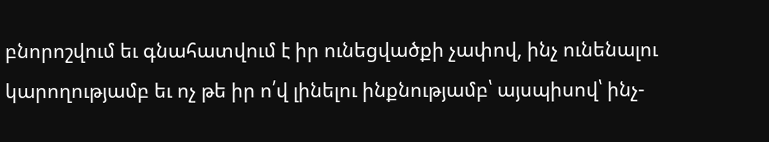բնորոշվում եւ գնահատվում է իր ունեցվածքի չափով, ինչ ունենալու կարողությամբ եւ ոչ թե իր ո՛վ լինելու ինքնությամբ՝ այսպիսով՝ ինչ-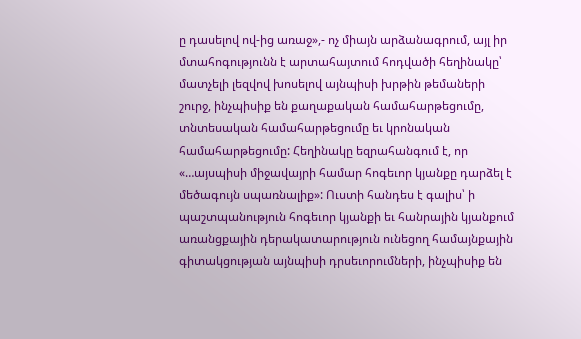ը դասելով ով-ից առաջ»,- ոչ միայն արձանագրում, այլ իր մտահոգությունն է արտահայտում հոդվածի հեղինակը՝ մատչելի լեզվով խոսելով այնպիսի խրթին թեմաների շուրջ, ինչպիսիք են քաղաքական համահարթեցումը, տնտեսական համահարթեցումը եւ կրոնական համահարթեցումը: Հեղինակը եզրահանգում է, որ «…այսպիսի միջավայրի համար հոգեւոր կյանքը դարձել է մեծագույն սպառնալիք»: Ուստի հանդես է գալիս՝ ի պաշտպանություն հոգեւոր կյանքի եւ հանրային կյանքում առանցքային դերակատարություն ունեցող համայնքային գիտակցության այնպիսի դրսեւորումների, ինչպիսիք են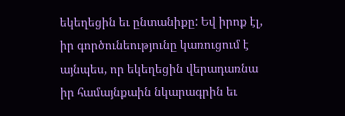եկեղեցին եւ ընտանիքը: Եվ իրոք էլ, իր գործունեությունը կառուցում է այնպես, որ եկեղեցին վերադառնա իր համայնքաին նկարագրին եւ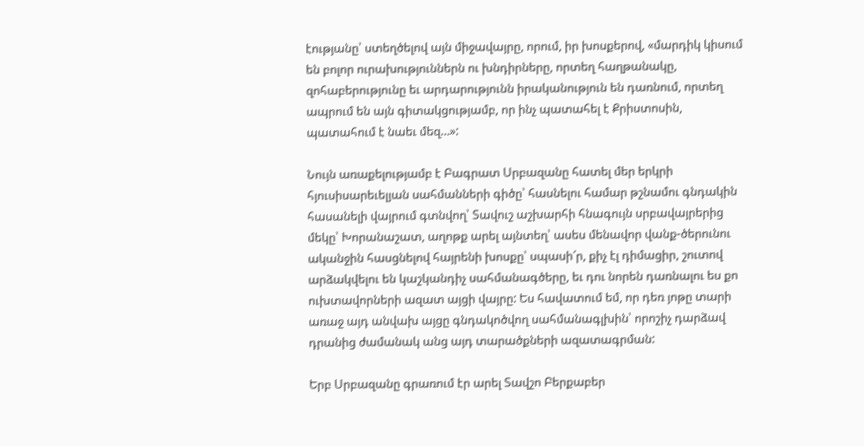էությանը՝ ստեղծելով այն միջավայրը, որում, իր խոսքերով, «մարդիկ կիսում են բոլոր ուրախություններն ու խնդիրները, որտեղ հաղթանակը, զոհաբերությունը եւ արդարությունն իրականություն են դառնում, որտեղ ապրում են այն գիտակցությամբ, որ ինչ պատահել է Քրիստոսին, պատահում է նաեւ մեզ…»:

Նույն առաքելությամբ է Բագրատ Սրբազանը հատել մեր երկրի հյուսիսարեւելյան սահմանների գիծը՝ հասնելու համար թշնամու գնդակին հասանելի վայրում գտնվող՝ Տավուշ աշխարհի հնագույն սրբավայրերից մեկը՝ Խորանաշատ, աղոթք արել այնտեղ՝ ասես մենավոր վանք-ծերունու ականջին հասցնելով հայրենի խոսքը՝ սպասի՜ր, քիչ էլ դիմացիր, շուտով արձակվելու են կաշկանդիչ սահմանագծերը, եւ դու նորեն դառնալու ես քո ուխտավորների ազատ այցի վայրը: Ես հավատում եմ, որ դեռ յոթը տարի առաջ այդ անվախ այցը գնդակոծվող սահմանագլխին՝ որոշիչ դարձավ դրանից ժամանակ անց այդ տարածքների ազատագրման:

Երբ Սրբազանը գրառում էր արել Տավշո Բերքաբեր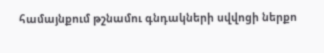համայնքում թշնամու գնդակների սվվոցի ներքո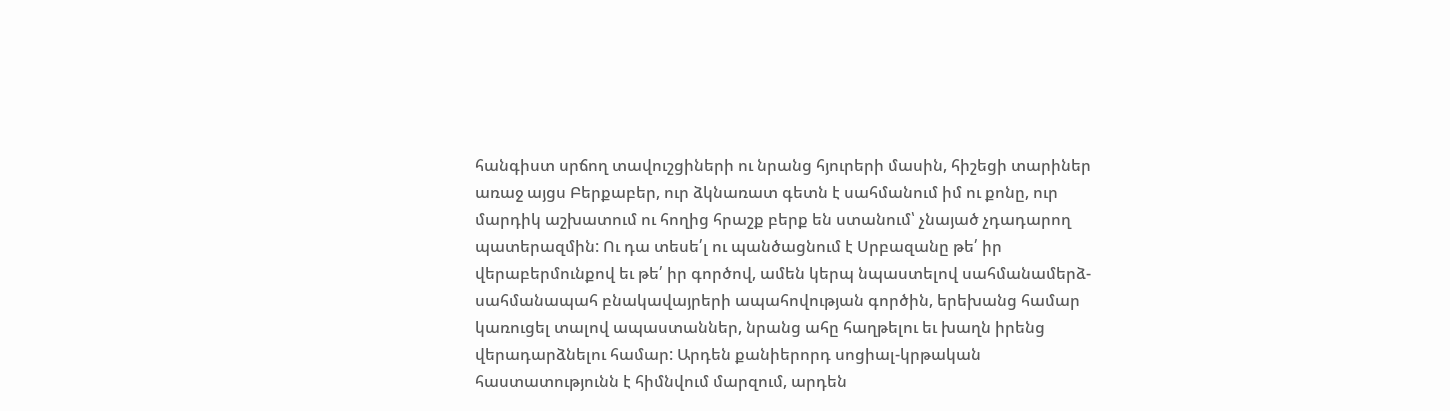հանգիստ սրճող տավուշցիների ու նրանց հյուրերի մասին, հիշեցի տարիներ առաջ այցս Բերքաբեր, ուր ձկնառատ գետն է սահմանում իմ ու քոնը, ուր մարդիկ աշխատում ու հողից հրաշք բերք են ստանում՝ չնայած չդադարող պատերազմին: Ու դա տեսե՛լ ու պանծացնում է Սրբազանը թե՛ իր վերաբերմունքով եւ թե՛ իր գործով, ամեն կերպ նպաստելով սահմանամերձ-սահմանապահ բնակավայրերի ապահովության գործին, երեխանց համար կառուցել տալով ապաստաններ, նրանց ահը հաղթելու եւ խաղն իրենց վերադարձնելու համար: Արդեն քանիերորդ սոցիալ-կրթական հաստատությունն է հիմնվում մարզում, արդեն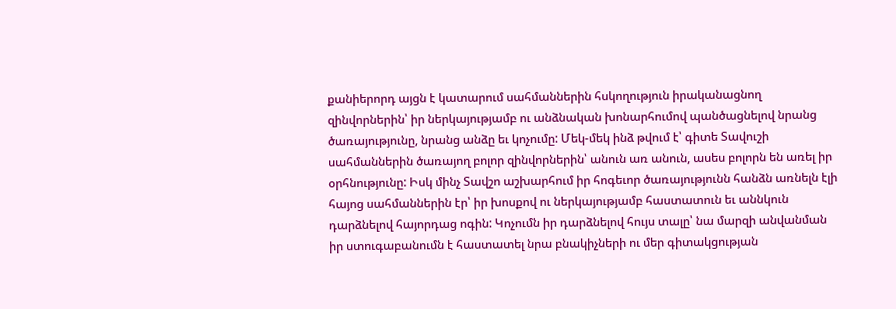քանիերորդ այցն է կատարում սահմաններին հսկողություն իրականացնող զինվորներին՝ իր ներկայությամբ ու անձնական խոնարհումով պանծացնելով նրանց ծառայությունը, նրանց անձը եւ կոչումը: Մեկ-մեկ ինձ թվում է՝ գիտե Տավուշի սահմաններին ծառայող բոլոր զինվորներին՝ անուն առ անուն, ասես բոլորն են առել իր օրհնությունը: Իսկ մինչ Տավշո աշխարհում իր հոգեւոր ծառայությունն հանձն առնելն էլի հայոց սահմաններին էր՝ իր խոսքով ու ներկայությամբ հաստատուն եւ աննկուն դարձնելով հայորդաց ոգին: Կոչումն իր դարձնելով հույս տալը՝ նա մարզի անվանման իր ստուգաբանումն է հաստատել նրա բնակիչների ու մեր գիտակցության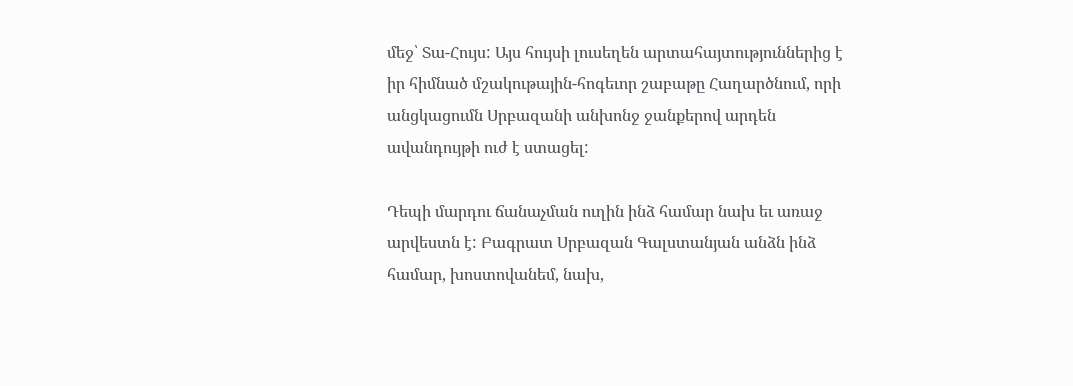մեջ՝ Տա-Հույս: Այս հույսի լուսեղեն արտահայտություններից է իր հիմնած մշակութային-հոգեւոր շաբաթը Հաղարծնում, որի անցկացումն Սրբազանի անխոնջ ջանքերով արդեն ավանդույթի ուժ է ստացել:

Դեպի մարդու ճանաչման ուղին ինձ համար նախ եւ առաջ արվեստն է: Բագրատ Սրբազան Գալստանյան անձն ինձ համար, խոստովանեմ, նախ,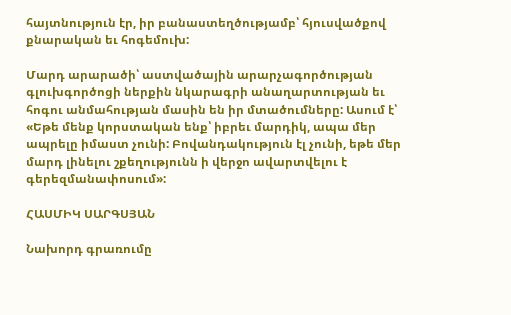հայտնություն էր, իր բանաստեղծությամբ՝ հյուսվածքով քնարական եւ հոգեմուխ:

Մարդ արարածի՝ աստվածային արարչագործության գլուխգործոցի ներքին նկարագրի անաղարտության եւ հոգու անմահության մասին են իր մտածումները: Ասում է՝ «Եթե մենք կորստական ենք՝ իբրեւ մարդիկ, ապա մեր ապրելը իմաստ չունի: Բովանդակություն էլ չունի, եթե մեր մարդ լինելու շքեղությունն ի վերջո ավարտվելու է գերեզմանափոսում»:

ՀԱՍՄԻԿ ՍԱՐԳՍՅԱՆ

Նախորդ գրառումը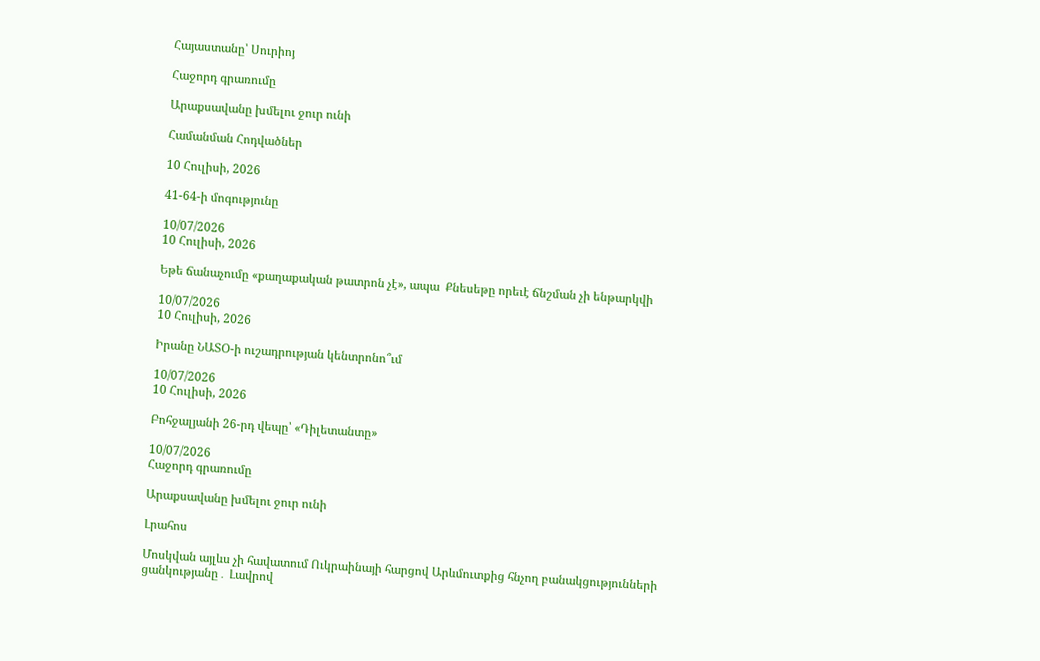Հայաստանը՝ Սուրիոյ

Հաջորդ գրառումը

Արաքսավանը խմելու ջուր ունի

Համանման Հոդվածներ

10 Հուլիսի, 2026

41-64-ի մոգությունը

10/07/2026
10 Հուլիսի, 2026

Եթե ճանաչումը «քաղաքական թատրոն չէ», ապա  Քնեսեթը որեւէ ճնշման չի ենթարկվի

10/07/2026
10 Հուլիսի, 2026

Իրանը ՆԱՏՕ-ի ուշադրության կենտրոնո՞ւմ

10/07/2026
10 Հուլիսի, 2026

Բոհջալյանի 26-րդ վեպը՝ «Դիլետանտը»

10/07/2026
Հաջորդ գրառումը

Արաքսավանը խմելու ջուր ունի

Լրահոս

Մոսկվան այլևս չի հավատում Ուկրաինայի հարցով Արևմուտքից հնչող բանակցությունների ցանկությանը․ Լավրով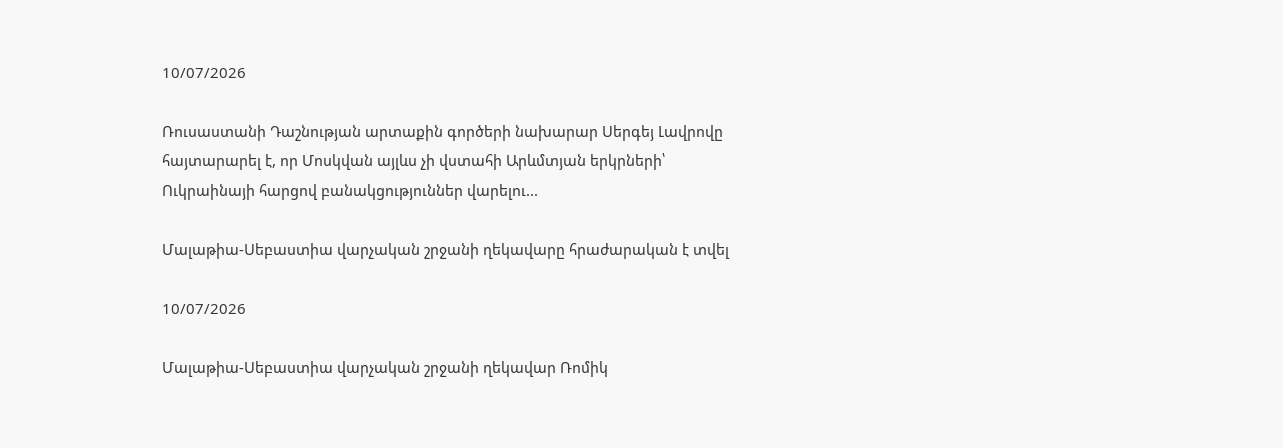10/07/2026

Ռուսաստանի Դաշնության արտաքին գործերի նախարար Սերգեյ Լավրովը հայտարարել է, որ Մոսկվան այլևս չի վստահի Արևմտյան երկրների՝ Ուկրաինայի հարցով բանակցություններ վարելու...

Մալաթիա-Սեբաստիա վարչական շրջանի ղեկավարը հրաժարական է տվել

10/07/2026

Մալաթիա-Սեբաստիա վարչական շրջանի ղեկավար Ռոմիկ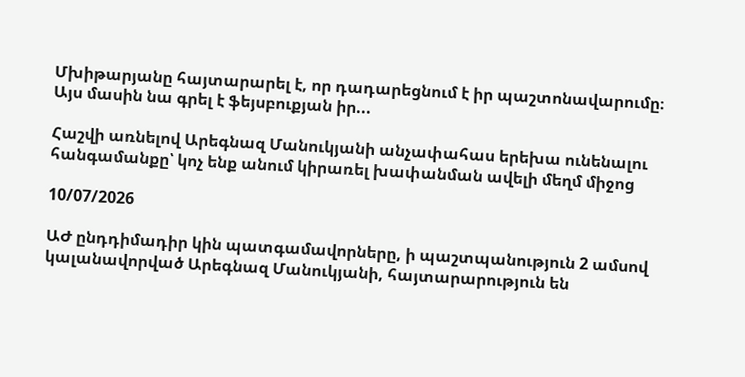Մխիթարյանը հայտարարել է, որ դադարեցնում է իր պաշտոնավարումը։ Այս մասին նա գրել է ֆեյսբուքյան իր...

Հաշվի առնելով Արեգնազ Մանուկյանի անչափահաս երեխա ունենալու հանգամանքը՝ կոչ ենք անում կիրառել խափանման ավելի մեղմ միջոց

10/07/2026

ԱԺ ընդդիմադիր կին պատգամավորները, ի պաշտպանություն 2 ամսով կալանավորված Արեգնազ Մանուկյանի, հայտարարություն են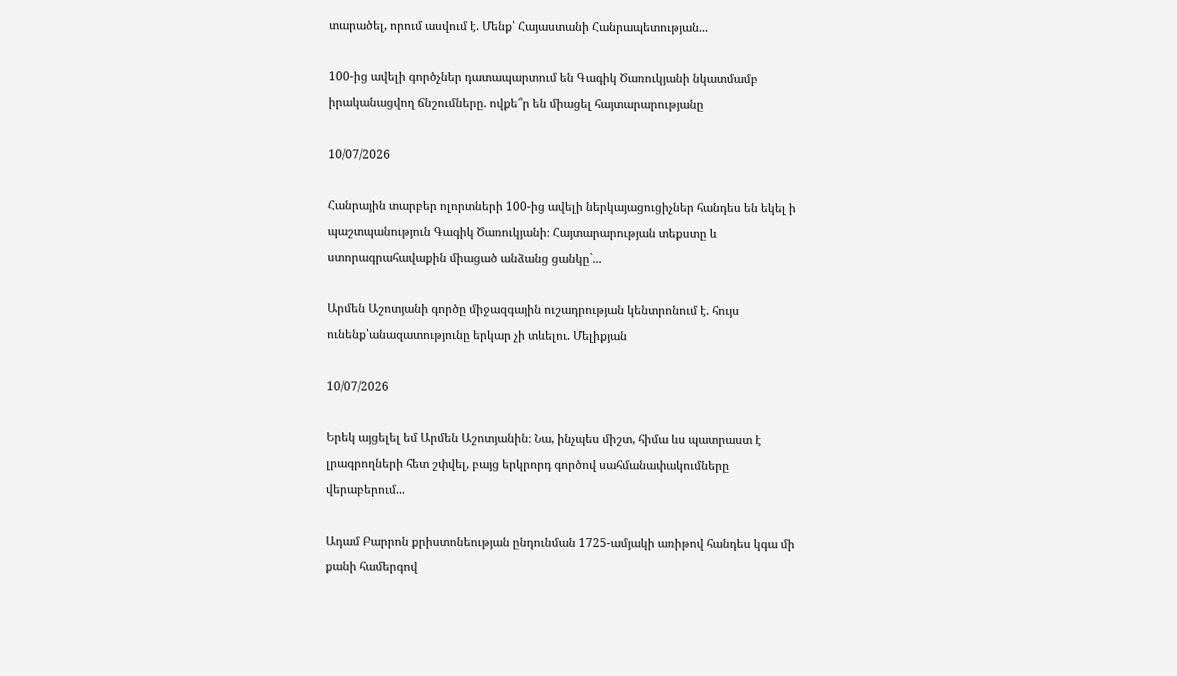տարածել, որում ասվում է. Մենք՝ Հայաստանի Հանրապետության...

100-ից ավելի գործչներ դատապարտում են Գագիկ Ծառուկյանի նկատմամբ իրականացվող ճնշումները. ովքե՞ր են միացել հայտարարությանը

10/07/2026

Հանրային տարբեր ոլորտների 100-ից ավելի ներկայացուցիչներ հանդես են եկել ի պաշտպանություն Գագիկ Ծառուկյանի։ Հայտարարության տեքստը և ստորագրահավաքին միացած անձանց ցանկը`...

Արմեն Աշոտյանի գործը միջազգային ուշադրության կենտրոնում է. հույս ունենք՝անազատությունը երկար չի տևելու. Մելիքյան

10/07/2026

Երեկ այցելել եմ Արմեն Աշոտյանին։ Նա, ինչպես միշտ, հիմա ևս պատրաստ է լրագրողների հետ շփվել, բայց երկրորդ գործով սահմանափակումները վերաբերում...

Ադամ Բարրոն քրիստոնեության ընդունման 1725-ամյակի առիթով հանդես կգա մի քանի համերգով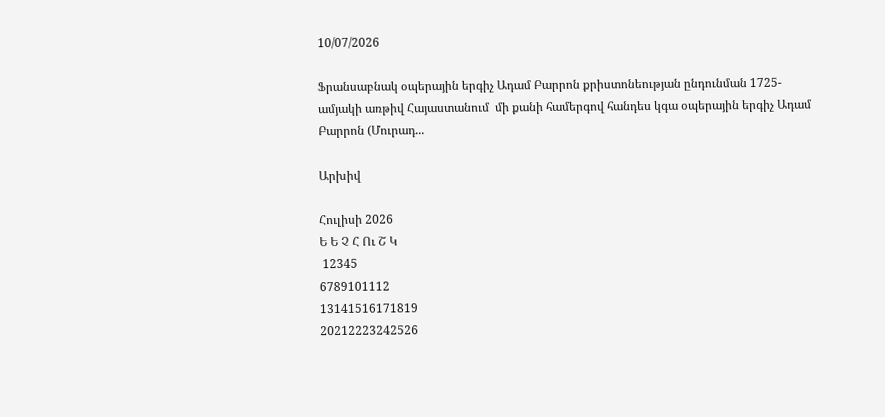10/07/2026

Ֆրանսաբնակ օպերային երգիչ Ադամ Բարրոն քրիստոնեության ընդունման 1725-ամյակի առթիվ Հայաստանում  մի քանի համերգով հանդես կգա օպերային երգիչ Ադամ Բարրոն (Մուրադ...

Արխիվ

Հուլիսի 2026
Ե Ե Չ Հ Ու Շ Կ
 12345
6789101112
13141516171819
20212223242526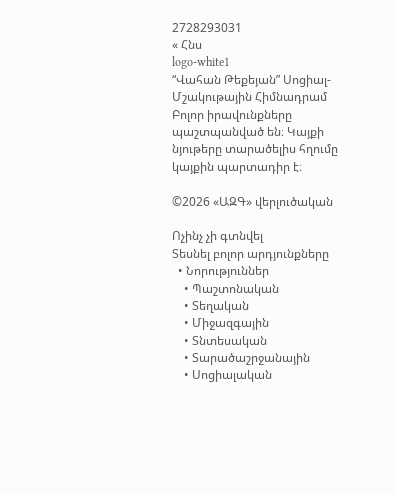2728293031
« Հնս
logo-white1
“Վահան Թեքեյան” Սոցիալ-Մշակութային Հիմնադրամ
Բոլոր իրավունքները պաշտպանված են։ Կայքի նյութերը տարածելիս հղումը կայքին պարտադիր է։

©2026 «ԱԶԳ» վերլուծական

Ոչինչ չի գտնվել
Տեսնել բոլոր արդյունքները
  • Նորություններ
    • Պաշտոնական
    • Տեղական
    • Միջազգային
    • Տնտեսական
    • Տարածաշրջանային
    • Սոցիալական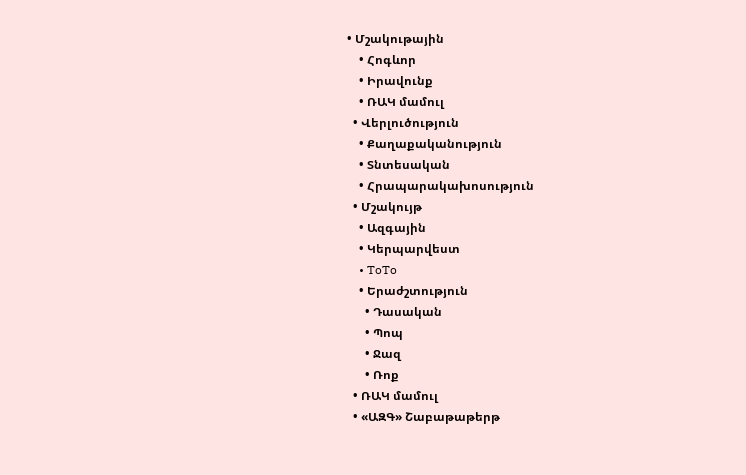• Մշակութային
    • Հոգևոր
    • Իրավունք
    • ՌԱԿ մամուլ
  • Վերլուծություն
    • Քաղաքականություն
    • Տնտեսական
    • Հրապարակախոսություն
  • Մշակույթ
    • Ազգային
    • Կերպարվեստ
    • ToTo
    • Երաժշտություն
      • Դասական
      • Պոպ
      • Ջազ
      • Ռոք
  • ՌԱԿ մամուլ
  • «ԱԶԳ» Շաբաթաթերթ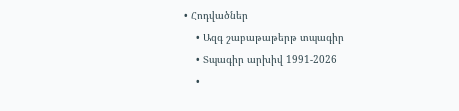• Հոդվածներ
    • Ազգ շաբաթաթերթ տպագիր
    • Տպագիր արխիվ 1991-2026
    •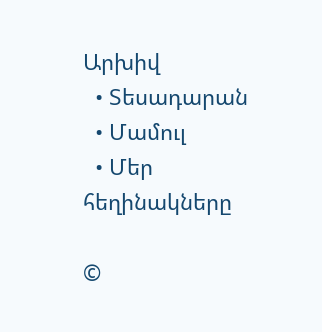Արխիվ
  • Տեսադարան
  • Մամուլ
  • Մեր հեղինակները

©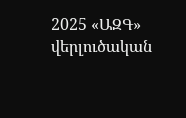2025 «ԱԶԳ» վերլուծական